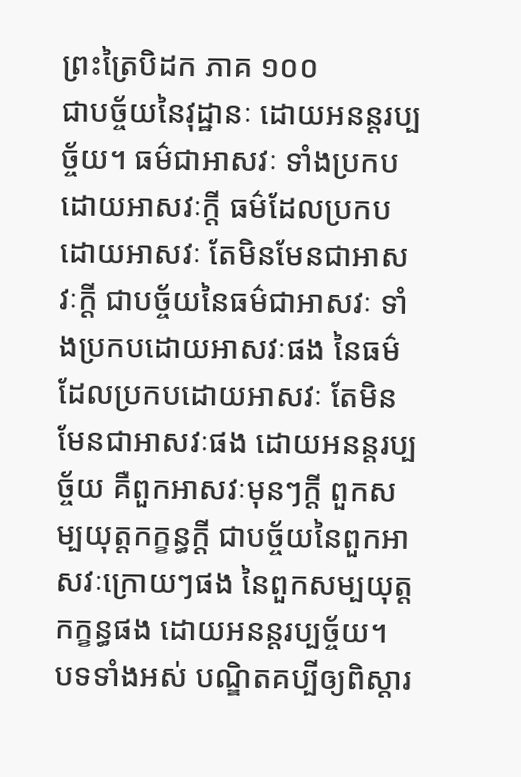ព្រះត្រៃបិដក ភាគ ១០០
ជាបច្ច័យនៃវុដ្ឋានៈ ដោយអនន្តរប្បច្ច័យ។ ធម៌ជាអាសវៈ ទាំងប្រកបដោយអាសវៈក្តី ធម៌ដែលប្រកបដោយអាសវៈ តែមិនមែនជាអាសវៈក្តី ជាបច្ច័យនៃធម៌ជាអាសវៈ ទាំងប្រកបដោយអាសវៈផង នៃធម៌ដែលប្រកបដោយអាសវៈ តែមិនមែនជាអាសវៈផង ដោយអនន្តរប្បច្ច័យ គឺពួកអាសវៈមុនៗក្តី ពួកសម្បយុត្តកក្ខន្ធក្តី ជាបច្ច័យនៃពួកអាសវៈក្រោយៗផង នៃពួកសម្បយុត្តកក្ខន្ធផង ដោយអនន្តរប្បច្ច័យ។
បទទាំងអស់ បណ្ឌិតគប្បីឲ្យពិស្តារ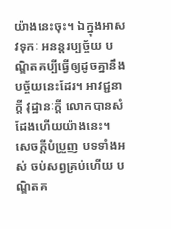យ៉ាងនេះចុះ។ ឯក្នុងអាសវទុកៈ អនន្តរប្បច្ច័យ បណ្ឌិតគប្បីធ្វើឲ្យដូចគ្នានឹងបច្ច័យនេះដែរ។ អាវជ្ជនាក្តី វុដ្ឋានៈក្តី លោកបានសំដែងហើយយ៉ាងនេះ។ សេចក្តីបំប្រួញ បទទាំងអស់ ចប់សព្វគ្រប់ហើយ បណ្ឌិតគ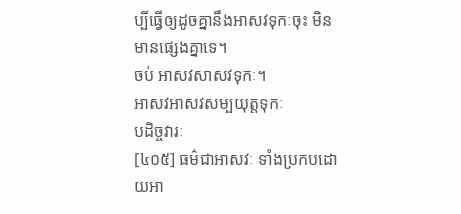ប្បីធ្វើឲ្យដូចគ្នានឹងអាសវទុកៈចុះ មិនមានផ្សេងគ្នាទេ។
ចប់ អាសវសាសវទុកៈ។
អាសវអាសវសម្បយុត្តទុកៈ
បដិច្ចវារៈ
[៤០៥] ធម៌ជាអាសវៈ ទាំងប្រកបដោយអា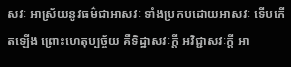សវៈ អាស្រ័យនូវធម៌ជាអាសវៈ ទាំងប្រកបដោយអាសវៈ ទើបកើតឡើង ព្រោះហេតុប្បច្ច័យ គឺទិដ្ឋាសវៈក្តី អវិជ្ជាសវៈក្តី អា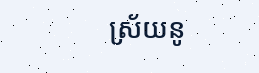ស្រ័យនូ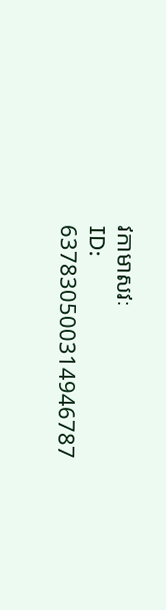វកាមាសវៈ
ID: 637830500314946787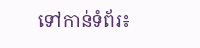ទៅកាន់ទំព័រ៖